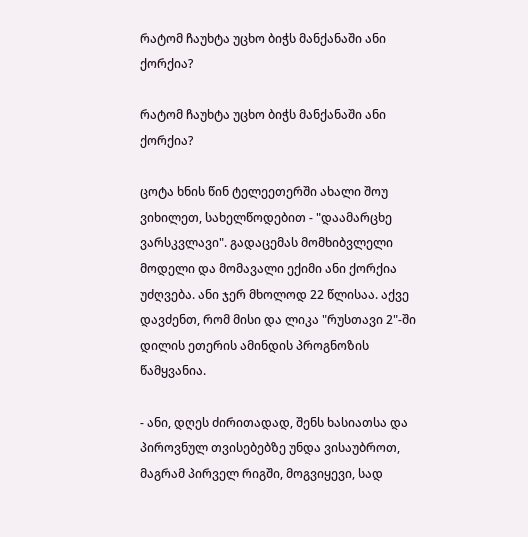რატომ ჩაუხტა უცხო ბიჭს მანქანაში ანი ქორქია?

რატომ ჩაუხტა უცხო ბიჭს მანქანაში ანი ქორქია?

ცოტა ხნის წინ ტელეეთერში ახალი შოუ ვიხილეთ, სახელწოდებით - "დაამარცხე ვარსკვლავი". გადაცემას მომხიბვლელი მოდელი და მომავალი ექიმი ანი ქორქია უძღვება. ანი ჯერ მხოლოდ 22 წლისაა. აქვე დავძენთ, რომ მისი და ლიკა "რუსთავი 2"-ში დილის ეთერის ამინდის პროგნოზის წამყვანია.

- ანი, დღეს ძირითადად, შენს ხასიათსა და პიროვნულ თვისებებზე უნდა ვისაუბროთ, მაგრამ პირველ რიგში, მოგვიყევი, სად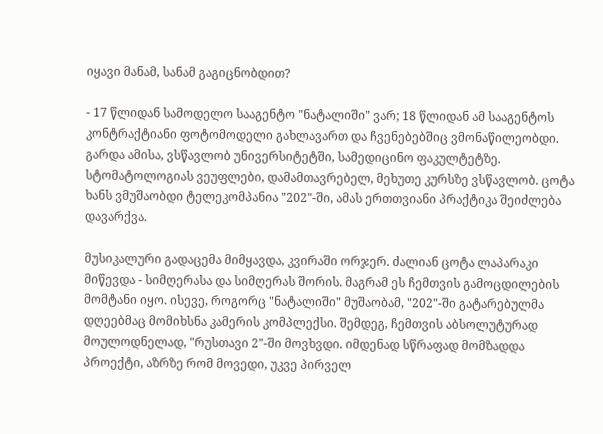იყავი მანამ, სანამ გაგიცნობდით?

- 17 წლიდან სამოდელო სააგენტო "ნატალიში" ვარ; 18 წლიდან ამ სააგენტოს კონტრაქტიანი ფოტომოდელი გახლავართ და ჩვენებებშიც ვმონაწილეობდი. გარდა ამისა, ვსწავლობ უნივერსიტეტში, სამედიცინო ფაკულტეტზე. სტომატოლოგიას ვეუფლები, დამამთავრებელ, მეხუთე კურსზე ვსწავლობ. ცოტა ხანს ვმუშაობდი ტელეკომპანია "202"-ში, ამას ერთთვიანი პრაქტიკა შეიძლება დავარქვა.

მუსიკალური გადაცემა მიმყავდა, კვირაში ორჯერ. ძალიან ცოტა ლაპარაკი მიწევდა - სიმღერასა და სიმღერას შორის. მაგრამ ეს ჩემთვის გამოცდილების მომტანი იყო. ისევე, როგორც "ნატალიში" მუშაობამ, "202"-ში გატარებულმა დღეებმაც მომიხსნა კამერის კომპლექსი. შემდეგ, ჩემთვის აბსოლუტურად მოულოდნელად, "რუსთავი 2"-ში მოვხვდი. იმდენად სწრაფად მომზადდა პროექტი, აზრზე რომ მოვედი, უკვე პირველ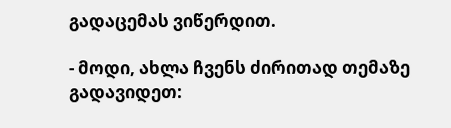გადაცემას ვიწერდით.

- მოდი, ახლა ჩვენს ძირითად თემაზე გადავიდეთ: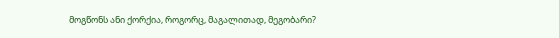მოგწონს ანი ქორქია, როგორც, მაგალითად, მეგობარი?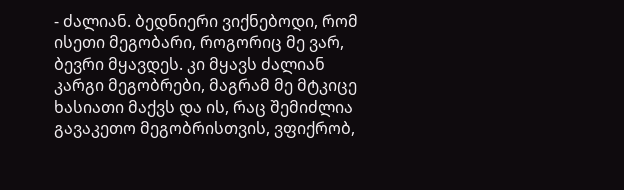- ძალიან. ბედნიერი ვიქნებოდი, რომ ისეთი მეგობარი, როგორიც მე ვარ, ბევრი მყავდეს. კი მყავს ძალიან კარგი მეგობრები, მაგრამ მე მტკიცე ხასიათი მაქვს და ის, რაც შემიძლია გავაკეთო მეგობრისთვის, ვფიქრობ,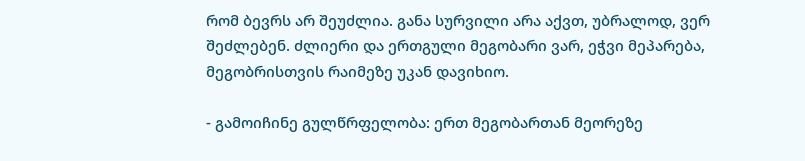რომ ბევრს არ შეუძლია. განა სურვილი არა აქვთ, უბრალოდ, ვერ შეძლებენ. ძლიერი და ერთგული მეგობარი ვარ, ეჭვი მეპარება, მეგობრისთვის რაიმეზე უკან დავიხიო.

- გამოიჩინე გულწრფელობა: ერთ მეგობართან მეორეზე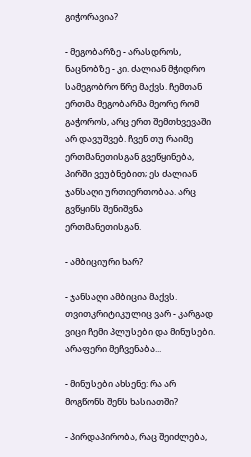გიჭორავია?

- მეგობარზე - არასდროს, ნაცნობზე - კი. ძალიან მჭიდრო სამეგობრო წრე მაქვს. ჩემთან ერთმა მეგობარმა მეორე რომ გაჭოროს, არც ერთ შემთხვევაში არ დავუშვებ. ჩვენ თუ რაიმე ერთმანეთისგან გვეწყინება, პირში ვეუბნებით; ეს ძალიან ჯანსაღი ურთიერთობაა. არც გვწყინს შენიშვნა ერთმანეთისგან.

- ამბიციური ხარ?

- ჯანსაღი ამბიცია მაქვს. თვითკრიტიკულიც ვარ - კარგად ვიცი ჩემი პლუსები და მინუსები. არაფერი მეჩვენაბა...

- მინუსები ახსენე: რა არ მოგწონს შენს ხასიათში?

- პირდაპირობა, რაც შეიძლება,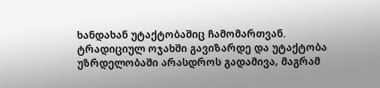ხანდახან უტაქტობაშიც ჩამომართვან. ტრადიციულ ოჯახში გავიზარდე და უტაქტობა უზრდელობაში არასდროს გადამივა, მაგრამ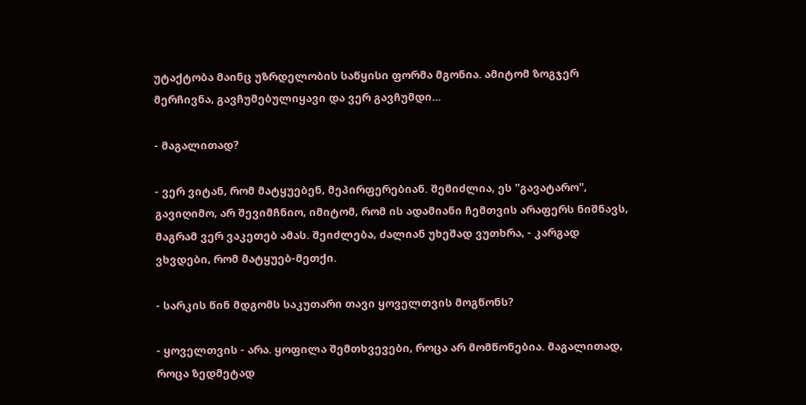უტაქტობა მაინც უზრდელობის საწყისი ფორმა მგონია. ამიტომ ზოგჯერ მერჩივნა, გავჩუმებულიყავი და ვერ გავჩუმდი...

- მაგალითად?

- ვერ ვიტან, რომ მატყუებენ, მეპირფერებიან. შემიძლია, ეს "გავატარო", გავიღიმო, არ შევიმჩნიო, იმიტომ, რომ ის ადამიანი ჩემთვის არაფერს ნიშნავს, მაგრამ ვერ ვაკეთებ ამას. შეიძლება, ძალიან უხეშად ვუთხრა, - კარგად ვხვდები, რომ მატყუებ-მეთქი.

- სარკის წინ მდგომს საკუთარი თავი ყოველთვის მოგწონს?

- ყოველთვის - არა. ყოფილა შემთხვევები, როცა არ მომწონებია. მაგალითად, როცა ზედმეტად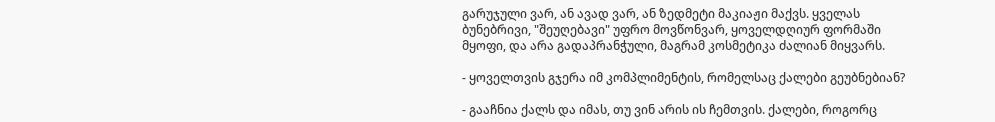გარუჯული ვარ, ან ავად ვარ, ან ზედმეტი მაკიაჟი მაქვს. ყველას ბუნებრივი, "შეუღებავი" უფრო მოვწონვარ, ყოველდღიურ ფორმაში მყოფი, და არა გადაპრანჭული, მაგრამ კოსმეტიკა ძალიან მიყვარს.

- ყოველთვის გჯერა იმ კომპლიმენტის, რომელსაც ქალები გეუბნებიან?

- გააჩნია ქალს და იმას, თუ ვინ არის ის ჩემთვის. ქალები, როგორც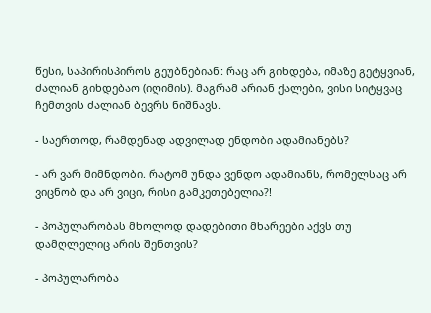წესი, საპირისპიროს გეუბნებიან: რაც არ გიხდება, იმაზე გეტყვიან, ძალიან გიხდებაო (იღიმის). მაგრამ არიან ქალები, ვისი სიტყვაც ჩემთვის ძალიან ბევრს ნიშნავს.

- საერთოდ, რამდენად ადვილად ენდობი ადამიანებს?

- არ ვარ მიმნდობი. რატომ უნდა ვენდო ადამიანს, რომელსაც არ ვიცნობ და არ ვიცი, რისი გამკეთებელია?!

- პოპულარობას მხოლოდ დადებითი მხარეები აქვს თუ დამღლელიც არის შენთვის?

- პოპულარობა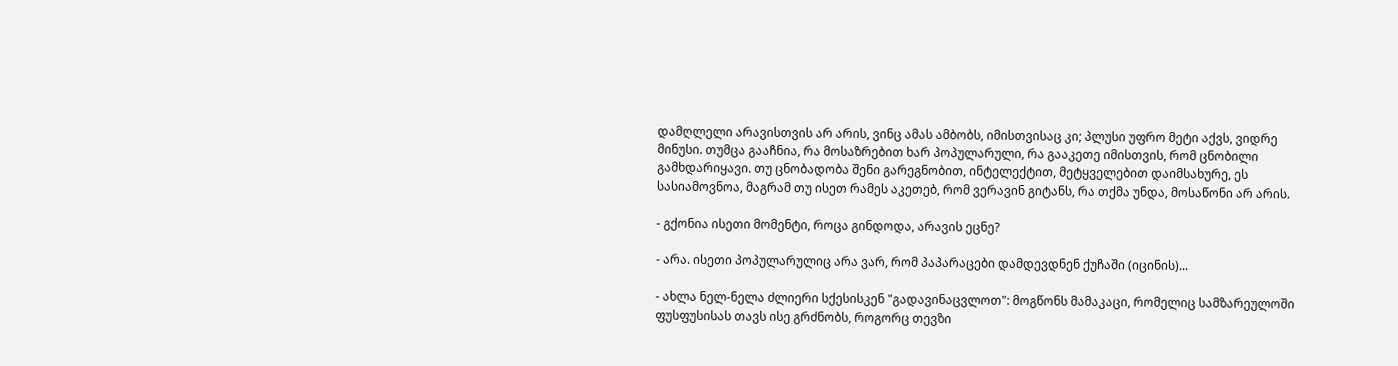დამღლელი არავისთვის არ არის, ვინც ამას ამბობს, იმისთვისაც კი; პლუსი უფრო მეტი აქვს, ვიდრე მინუსი. თუმცა გააჩნია, რა მოსაზრებით ხარ პოპულარული, რა გააკეთე იმისთვის, რომ ცნობილი გამხდარიყავი. თუ ცნობადობა შენი გარეგნობით, ინტელექტით, მეტყველებით დაიმსახურე, ეს სასიამოვნოა, მაგრამ თუ ისეთ რამეს აკეთებ, რომ ვერავინ გიტანს, რა თქმა უნდა, მოსაწონი არ არის.

- გქონია ისეთი მომენტი, როცა გინდოდა, არავის ეცნე?

- არა. ისეთი პოპულარულიც არა ვარ, რომ პაპარაცები დამდევდნენ ქუჩაში (იცინის)...

- ახლა ნელ-ნელა ძლიერი სქესისკენ "გადავინაცვლოთ": მოგწონს მამაკაცი, რომელიც სამზარეულოში ფუსფუსისას თავს ისე გრძნობს, როგორც თევზი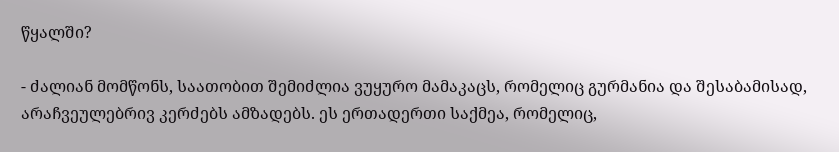წყალში?

- ძალიან მომწონს, საათობით შემიძლია ვუყურო მამაკაცს, რომელიც გურმანია და შესაბამისად, არაჩვეულებრივ კერძებს ამზადებს. ეს ერთადერთი საქმეა, რომელიც,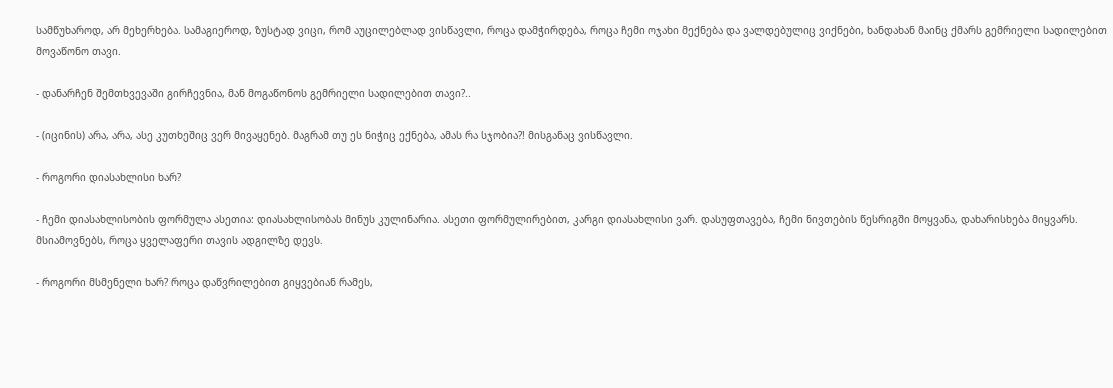სამწუხაროდ, არ მეხერხება. სამაგიეროდ, ზუსტად ვიცი, რომ აუცილებლად ვისწავლი, როცა დამჭირდება, როცა ჩემი ოჯახი მექნება და ვალდებულიც ვიქნები, ხანდახან მაინც ქმარს გემრიელი სადილებით მოვაწონო თავი.

- დანარჩენ შემთხვევაში გირჩევნია, მან მოგაწონოს გემრიელი სადილებით თავი?..

- (იცინის) არა, არა, ასე კუთხეშიც ვერ მივაყენებ. მაგრამ თუ ეს ნიჭიც ექნება, ამას რა სჯობია?! მისგანაც ვისწავლი.

- როგორი დიასახლისი ხარ?

- ჩემი დიასახლისობის ფორმულა ასეთია: დიასახლისობას მინუს კულინარია. ასეთი ფორმულირებით, კარგი დიასახლისი ვარ. დასუფთავება, ჩემი ნივთების წესრიგში მოყვანა, დახარისხება მიყვარს. მსიამოვნებს, როცა ყველაფერი თავის ადგილზე დევს.

- როგორი მსმენელი ხარ? როცა დაწვრილებით გიყვებიან რამეს,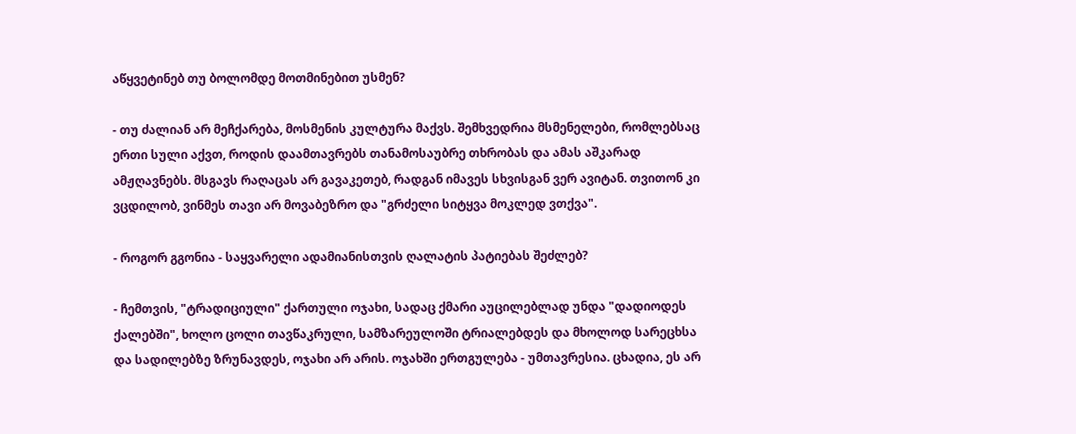აწყვეტინებ თუ ბოლომდე მოთმინებით უსმენ?

- თუ ძალიან არ მეჩქარება, მოსმენის კულტურა მაქვს. შემხვედრია მსმენელები, რომლებსაც ერთი სული აქვთ, როდის დაამთავრებს თანამოსაუბრე თხრობას და ამას აშკარად ამჟღავნებს. მსგავს რაღაცას არ გავაკეთებ, რადგან იმავეს სხვისგან ვერ ავიტან. თვითონ კი ვცდილობ, ვინმეს თავი არ მოვაბეზრო და "გრძელი სიტყვა მოკლედ ვთქვა".

- როგორ გგონია - საყვარელი ადამიანისთვის ღალატის პატიებას შეძლებ?

- ჩემთვის, "ტრადიციული" ქართული ოჯახი, სადაც ქმარი აუცილებლად უნდა "დადიოდეს ქალებში", ხოლო ცოლი თავწაკრული, სამზარეულოში ტრიალებდეს და მხოლოდ სარეცხსა და სადილებზე ზრუნავდეს, ოჯახი არ არის. ოჯახში ერთგულება - უმთავრესია. ცხადია, ეს არ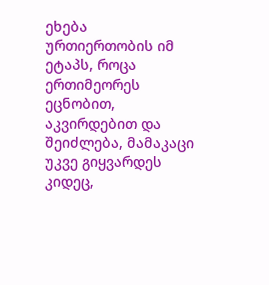ეხება ურთიერთობის იმ ეტაპს, როცა ერთიმეორეს ეცნობით, აკვირდებით და შეიძლება, მამაკაცი უკვე გიყვარდეს კიდეც,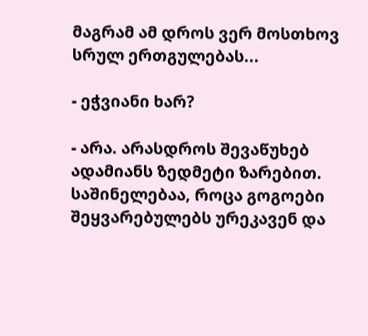მაგრამ ამ დროს ვერ მოსთხოვ სრულ ერთგულებას...

- ეჭვიანი ხარ?

- არა. არასდროს შევაწუხებ ადამიანს ზედმეტი ზარებით. საშინელებაა, როცა გოგოები შეყვარებულებს ურეკავენ და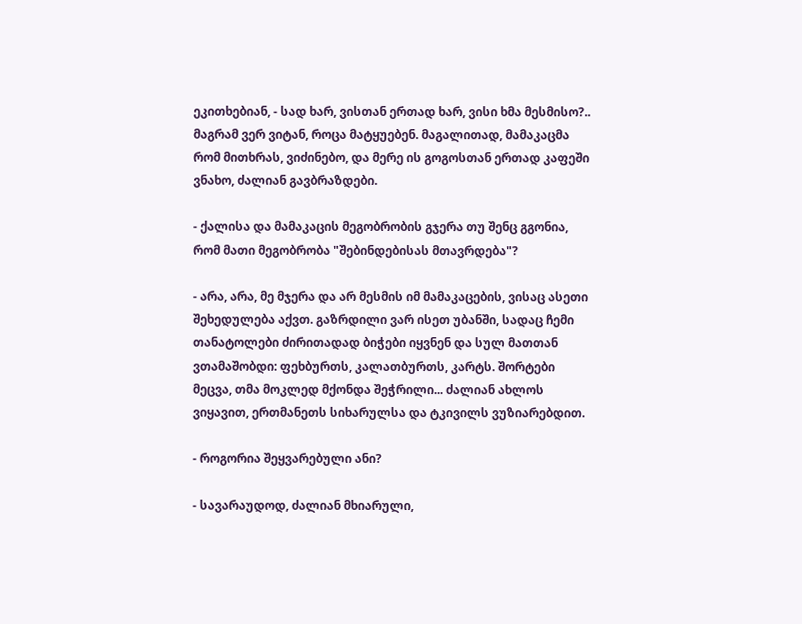ეკითხებიან, - სად ხარ, ვისთან ერთად ხარ, ვისი ხმა მესმისო?.. მაგრამ ვერ ვიტან, როცა მატყუებენ. მაგალითად, მამაკაცმა რომ მითხრას, ვიძინებო, და მერე ის გოგოსთან ერთად კაფეში ვნახო, ძალიან გავბრაზდები.

- ქალისა და მამაკაცის მეგობრობის გჯერა თუ შენც გგონია, რომ მათი მეგობრობა "შებინდებისას მთავრდება"?

- არა, არა, მე მჯერა და არ მესმის იმ მამაკაცების, ვისაც ასეთი შეხედულება აქვთ. გაზრდილი ვარ ისეთ უბანში, სადაც ჩემი თანატოლები ძირითადად ბიჭები იყვნენ და სულ მათთან ვთამაშობდი: ფეხბურთს, კალათბურთს, კარტს. შორტები მეცვა, თმა მოკლედ მქონდა შეჭრილი... ძალიან ახლოს ვიყავით, ერთმანეთს სიხარულსა და ტკივილს ვუზიარებდით.

- როგორია შეყვარებული ანი?

- სავარაუდოდ, ძალიან მხიარული,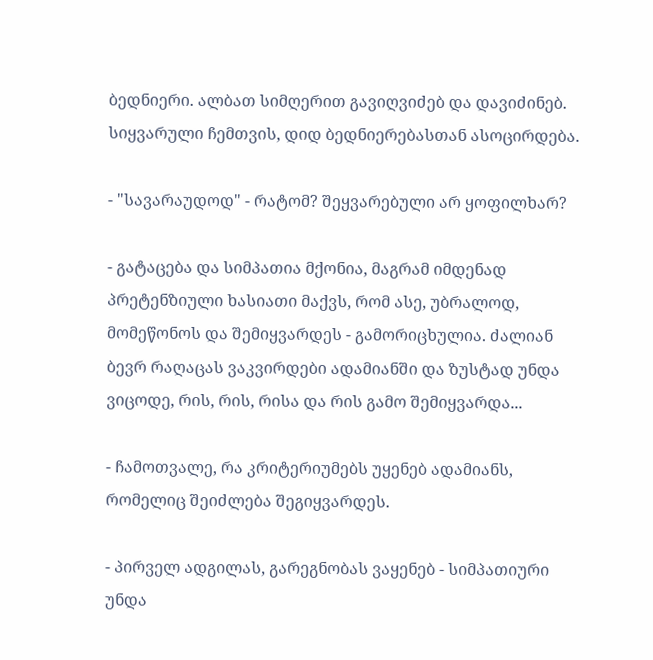ბედნიერი. ალბათ სიმღერით გავიღვიძებ და დავიძინებ. სიყვარული ჩემთვის, დიდ ბედნიერებასთან ასოცირდება.

- "სავარაუდოდ" - რატომ? შეყვარებული არ ყოფილხარ?

- გატაცება და სიმპათია მქონია, მაგრამ იმდენად პრეტენზიული ხასიათი მაქვს, რომ ასე, უბრალოდ, მომეწონოს და შემიყვარდეს - გამორიცხულია. ძალიან ბევრ რაღაცას ვაკვირდები ადამიანში და ზუსტად უნდა ვიცოდე, რის, რის, რისა და რის გამო შემიყვარდა...

- ჩამოთვალე, რა კრიტერიუმებს უყენებ ადამიანს, რომელიც შეიძლება შეგიყვარდეს.

- პირველ ადგილას, გარეგნობას ვაყენებ - სიმპათიური უნდა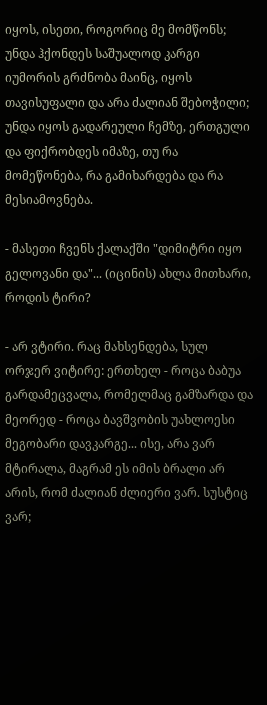იყოს, ისეთი, როგორიც მე მომწონს; უნდა ჰქონდეს საშუალოდ კარგი იუმორის გრძნობა მაინც, იყოს თავისუფალი და არა ძალიან შებოჭილი; უნდა იყოს გადარეული ჩემზე, ერთგული და ფიქრობდეს იმაზე, თუ რა მომეწონება, რა გამიხარდება და რა მესიამოვნება.

- მასეთი ჩვენს ქალაქში "დიმიტრი იყო გელოვანი და"... (იცინის) ახლა მითხარი, როდის ტირი?

- არ ვტირი. რაც მახსენდება, სულ ორჯერ ვიტირე: ერთხელ - როცა ბაბუა გარდამეცვალა, რომელმაც გამზარდა და მეორედ - როცა ბავშვობის უახლოესი მეგობარი დავკარგე... ისე, არა ვარ მტირალა, მაგრამ ეს იმის ბრალი არ არის, რომ ძალიან ძლიერი ვარ. სუსტიც ვარ;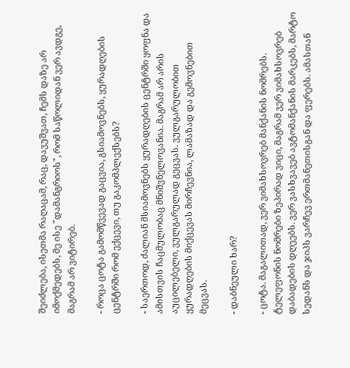შეიძლება, ისეთმა რაღაცამ, რაც, დავუშვათ, ჩემს დაზე არ იმოქმედებს, მე ისე "დამანგრიოს", რომ საწოლიდან ვერ ავდგე, მაგრამ არ ვიტირებ.

- როცა ცოტა გამომწვევად გაცვია, გსიამოვნებს, ყურადღების ცენტრში რომ ექცევი, თუ გაკომპლექსებს?

- საერთოდ, ძალიან მსიამოვნებს ყურადღების ცენტრში ყოფნა და ამისთვის ჩაცმულობაც მნიშვნელოვანია. მაგრამ არ არის აუცილებელი, ვულგარულად გეცვას. ვულგარულობით ყურადღების მიქცევას მირჩევნია, ლამაზად და გემოვნებით მეცვას.

- დაბნეული ხარ?

- ცოტა. მაგალითად, ვერ ვიმახსოვრებ მანქანის ნომრებს. ტელეფონის ნომრები ზეპირად ვიცი, მაგრამ ვერ ვიმახსოვრებ დაბადების დღეებს. ვერ ვასხვავებ ავტომანქანის მარკებს, მარტო სედანს და ჯიპს ვარჩევ ერთმანეთისგან და ფერებს. ამასთან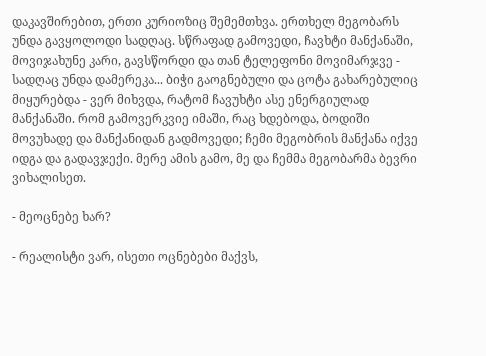დაკავშირებით, ერთი კურიოზიც შემემთხვა. ერთხელ მეგობარს უნდა გავყოლოდი სადღაც. სწრაფად გამოვედი, ჩავხტი მანქანაში, მოვიჯახუნე კარი, გავსწორდი და თან ტელეფონი მოვიმარჯვე - სადღაც უნდა დამერეკა... ბიჭი გაოგნებული და ცოტა გახარებულიც მიყურებდა - ვერ მიხვდა, რატომ ჩავუხტი ასე ენერგიულად მანქანაში. რომ გამოვერკვიე იმაში, რაც ხდებოდა, ბოდიში მოვუხადე და მანქანიდან გადმოვედი; ჩემი მეგობრის მანქანა იქვე იდგა და გადავჯექი. მერე ამის გამო, მე და ჩემმა მეგობარმა ბევრი ვიხალისეთ.

- მეოცნებე ხარ?

- რეალისტი ვარ, ისეთი ოცნებები მაქვს,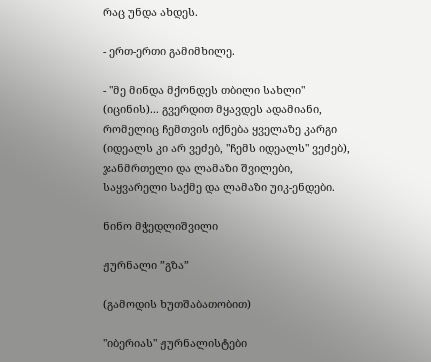რაც უნდა ახდეს.

- ერთ-ერთი გამიმხილე.

- "მე მინდა მქონდეს თბილი სახლი" (იცინის)... გვერდით მყავდეს ადამიანი, რომელიც ჩემთვის იქნება ყველაზე კარგი (იდეალს კი არ ვეძებ, "ჩემს იდეალს" ვეძებ), ჯანმრთელი და ლამაზი შვილები, საყვარელი საქმე და ლამაზი უიკ-ენდები.

ნინო მჭედლიშვილი

ჟურნალი ”გზა”

(გამოდის ხუთშაბათობით)

"იბერიას" ჟურნალისტები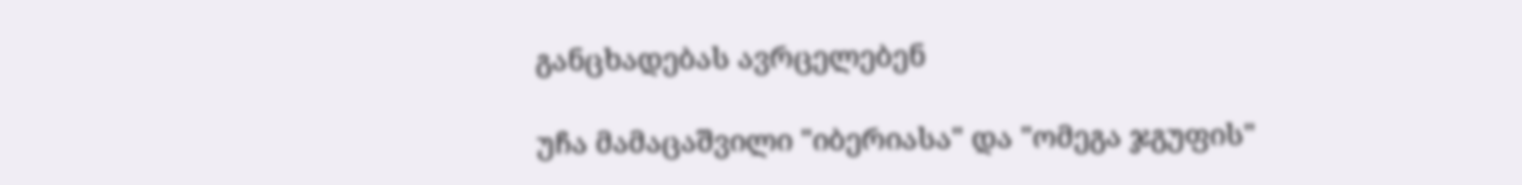განცხადებას ავრცელებენ

უჩა მამაცაშვილი "იბერიასა" და "ომეგა ჯგუფის"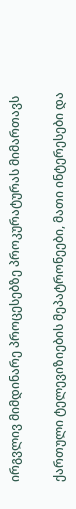ირგვლივ მიმდინარე პროცესებზე პროკურატურას მიმართავს

ქართული ტელევიზიების მეპატრონეები, მათი ინტერესები და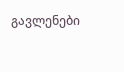გავლენები